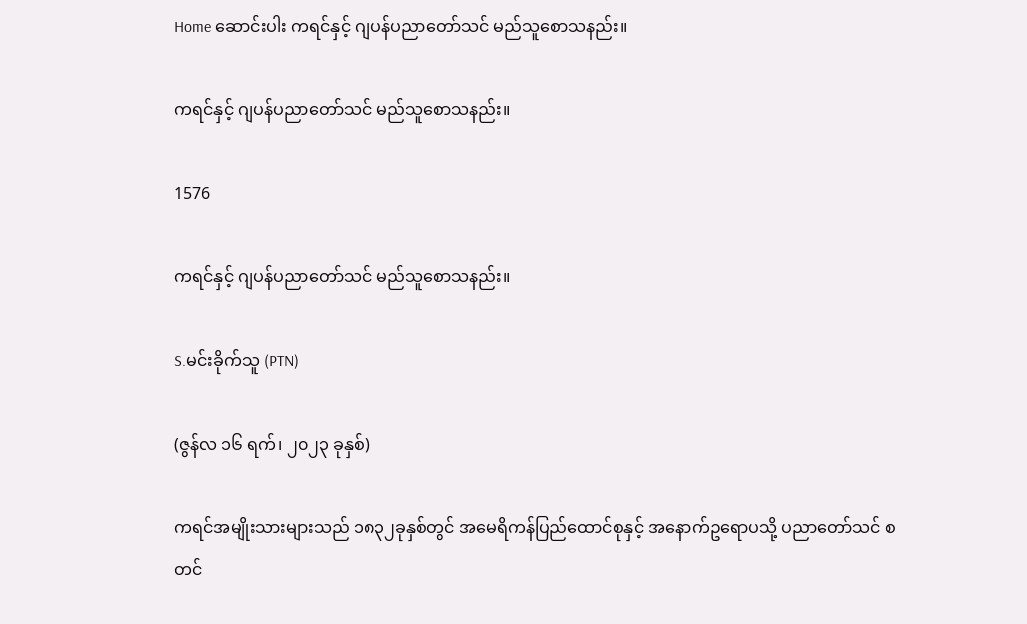Home ဆောင်းပါး ကရင်နှင့် ဂျပန်ပညာတော်သင် မည်သူစောသနည်း။

ကရင်နှင့် ဂျပန်ပညာတော်သင် မည်သူစောသနည်း။

1576

ကရင်နှင့် ဂျပန်ပညာတော်သင် မည်သူစောသနည်း။

S.မင်းခိုက်သူ (PTN)

(ဇွန်လ ၁၆ ရက်၊ ၂၀၂၃ ခုနှစ်)

ကရင်အမျိုးသားများသည် ၁၈၃၂ခုနှစ်တွင် အမေရိကန်ပြည်ထောင်စုနှင့် အနောက်ဥရောပသို့ ပညာတော်သင် စတင်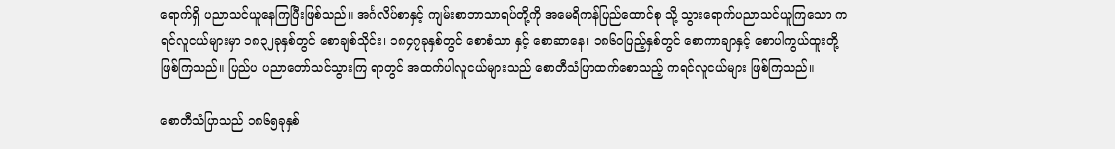ရောက်ရှိ ပညာသင်ယူနေကြပြီးဖြစ်သည်။ အင်္ဂလိပ်စာနှင့် ကျမ်းစာဘာသာရပ်တို့ကို အမေရိကန်ပြည်ထောင်စု သို့ သွားရောက်ပညာသင်ယူကြသော ကရင်လူငယ်များမှာ ၁၈၃၂ခုနှစ်တွင် စောချစ်သိုင်း၊ ၁၈၄၇ခုနှစ်တွင် စောစံသာ နှင့် စောဆာနေ၊ ၁၈၆၀ပြည့်နှစ်တွင် စောကာချာနှင့် စောပါကွယ်ထူးတို့ ဖြစ်ကြသည်။ ပြည်ပ ပညာတော်သင်သွားကြ ရာတွင် အထက်ပါလူငယ်များသည် စောတီသံပြာထက်စောသည့် ကရင်လူငယ်များ ဖြစ်ကြသည်။

စောတီသံပြာသည် ၁၈၆၅ခုနှစ်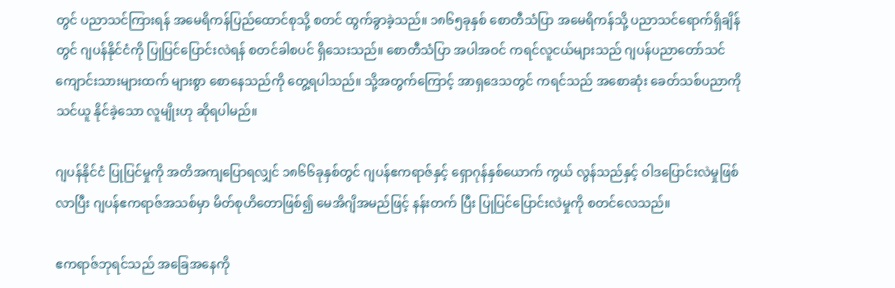တွင် ပညာသင်ကြားရန် အမေရိကန်ပြည်ထောင်စုသို့ စတင် ထွက်ခွာခဲ့သည်။ ၁၈၆၅ခုနှစ် စောတီသံပြာ အမေရိကန်သို့ ပညာသင်ရောက်ရှိချိန်တွင် ဂျပန်နိုင်ငံကို ပြုပြင်ပြောင်းလဲရန် စတင်ခါစပင် ရှိသေးသည်။ စောတီသံပြာ အပါအဝင် ကရင်လူငယ်များသည် ဂျပန်ပညာတော်သင် ကျောင်းသားများထက် များစွာ စောနေသည်ကို တွေ့ရပါသည်။ သို့အတွက်ကြောင့် အာရှဒေသတွင် ကရင်သည် အစောဆုံး ခေတ်သစ်ပညာကို သင်ယူ နိုင်ခဲ့သော လူမျိုးဟု ဆိုရပါမည်။

ဂျပန်နိုင်ငံ ပြုပြင်မှုကို အတိအကျပြောရလျှင် ၁၈၆၆ခုနှစ်တွင် ဂျပန်ဧကရာဇ်နှင့် ရှောဂုန်နှစ်ယောက် ကွယ် လွန်သည်နှင့် ဝါဒပြောင်းလဲမှုဖြစ်လာပြီး ဂျပန်ဧကရာဇ်အသစ်မှာ မိတ်စုဟိတောဖြစ်၍ မေအိဂျိအမည်ဖြင့် နန်းတက် ပြီး ပြုပြင်ပြောင်းလဲမှုကို စတင်လေသည်။

ဧကရာဇ်ဘုရင်သည် အခြေအနေကို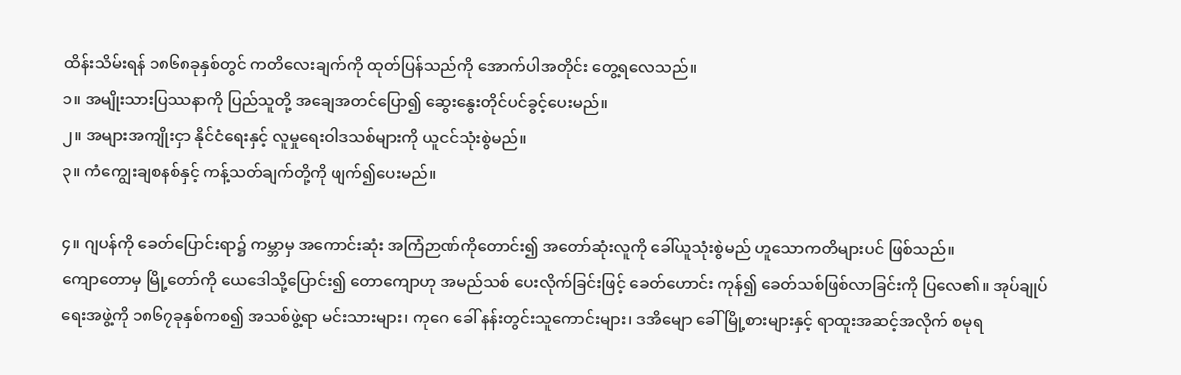ထိန်းသိမ်းရန် ၁၈၆၈ခုနှစ်တွင် ကတိလေးချက်ကို ထုတ်ပြန်သည်ကို အောက်ပါအတိုင်း တွေ့ရလေသည်။
၁။ အမျိုးသားပြဿနာကို ပြည်သူတို့ အချေအတင်ပြော၍ ဆွေးနွေးတိုင်ပင်ခွင့်ပေးမည်။
၂။ အများအကျိုးငှာ နိုင်ငံရေးနှင့် လူမှုရေးဝါဒသစ်များကို ယူငင်သုံးစွဲမည်။
၃။ ကံကျွေးချစနစ်နှင့် ကန့်သတ်ချက်တို့ကို ဖျက်၍ပေးမည်။

၄။ ဂျပန်ကို ခေတ်ပြောင်းရာ၌ ကမ္ဘာမှ အကောင်းဆုံး အကြံဉာဏ်ကိုတောင်း၍ အတော်ဆုံးလူကို ခေါ်ယူသုံးစွဲမည် ဟူသောကတိများပင် ဖြစ်သည်။
ကျောတောမှ မြို့တော်ကို ယေဒေါသို့ပြောင်း၍ တောကျောဟု အမည်သစ် ပေးလိုက်ခြင်းဖြင့် ခေတ်ဟောင်း ကုန်၍ ခေတ်သစ်ဖြစ်လာခြင်းကို ပြလေ၏။ အုပ်ချုပ်ရေးအဖွဲ့ကို ၁၈၆၇ခုနှစ်ကစ၍ အသစ်ဖွဲ့ရာ မင်းသားများ၊ ကုဂေ ခေါ် နန်းတွင်းသူကောင်းများ၊ ဒအိမျော ခေါ် မြို့စားများနှင့် ရာထူးအဆင့်အလိုက် စမုရ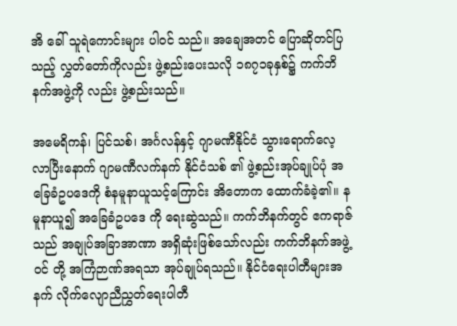အိ ခေါ် သူရဲကောင်းများ ပါဝင် သည်။ အချေအတင် ပြောဆိုတင်ပြသည့် လွှတ်တော်ကိုလည်း ဖွဲ့စည်းပေးသလို ၁၈၇၁ခုနှစ်၌ ကက်ဘိနက်အဖွဲ့ကို လည်း ဖွဲ့စည်းသည်။

အမေရိကန်၊ ပြင်သစ်၊ အင်္ဂလန်နှင့် ဂျာမဏီနိုင်ငံ သွားရောက်လေ့လာပြီးနောက် ဂျာမဏီလက်နက် နိုင်ငံသစ် ၏ ဖွဲ့စည်းအုပ်ချုပ်ပုံ အခြေခံဥပဒေကို စံနမူနာယူသင့်ကြောင်း အိတောက ထောက်ခံခဲ့၏။ နမူနာယူ၍ အခြေခံဥပဒေ ကို ရေးဆွဲသည်။ ကက်ဘိနက်တွင် ဧကရာဇ်သည် အချုပ်အခြာအာဏာ အရှိဆုံးဖြစ်သော်လည်း ကက်ဘိနက်အဖွဲ့ဝင် တို့ အကြံဉာဏ်အရသာ အုပ်ချုပ်ရသည်။ နိုင်ငံရေးပါတီများအနက် လိုက်လျောညီညွှတ်ရေးပါတီ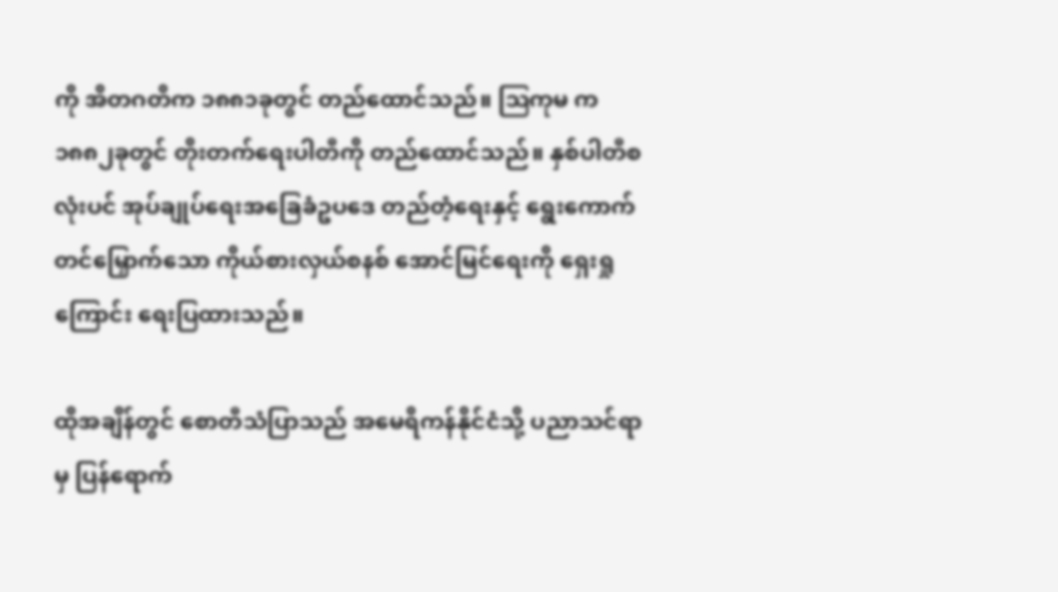ကို အိတဂတိက ၁၈၈၁ခုတွင် တည်ထောင်သည်။ ဩကုမ က ၁၈၈၂ခုတွင် တိုးတက်ရေးပါတီကို တည်ထောင်သည်။ နှစ်ပါတီစလုံးပင် အုပ်ချုပ်ရေးအခြေခံဥပဒေ တည်တံ့ရေးနှင့် ရွေးကောက်တင်မြှောက်သော ကိုယ်စားလှယ်စနစ် အောင်မြင်ရေးကို ရှေးရှု ကြောင်း ရေးပြထားသည်။

ထိုအချိန်တွင် စောတီသံပြာသည် အမေရိကန်နိုင်ငံသို့ ပညာသင်ရာမှ ပြန်ရောက်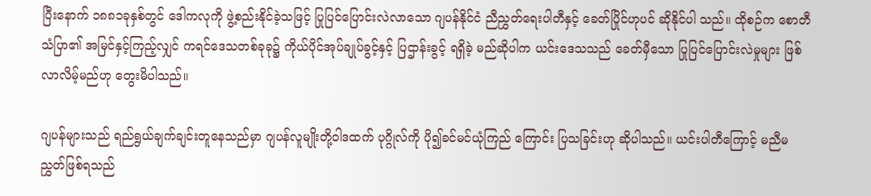ပြီးနောက် ၁၈၈၁ခုနှစ်တွင် ဒေါကလုကို ဖွဲ့စည်းနိုင်ခဲ့သဖြင့် ပြုပြင်ပြောင်းလဲလာသော ဂျပန်နိုင်ငံ ညီညွှတ်ရေးပါတီနှင့် ခေတ်ပြိုင်ဟုပင် ဆိုနိုင်ပါ သည်။ ထိုစဉ်က စောတီသံပြာ၏ အမြင်နှင့်ကြည့်လျှင် ကရင်ဒေသတစ်ခုခု၌ ကိုယ်ပိုင်အုပ်ချုပ်ခွင့်နှင့် ပြဌာန်းခွင့် ရရှိခဲ့ မည်ဆိုပါက ယင်းဒေသသည် ခေတ်မှီသော ပြုပြင်ပြောင်းလဲမှုများ ဖြစ်လာလိမ့်မည်ဟု တွေးမိပါသည်။

ဂျပန်များသည် ရည်ရွယ်ချက်ချင်းတူနေသည်မှာ ဂျပန်လူမျိုးတို့ဝါဒထက် ပုဂ္ဂိုလ်ကို ပို၍ခင်မင်ယုံကြည် ကြောင်း ပြသခြင်းဟု ဆိုပါသည်။ ယင်းပါတီကြောင့် မညီမညွှတ်ဖြစ်ရသည်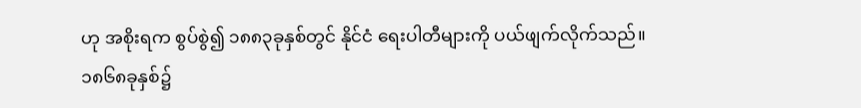ဟု အစိုးရက စွပ်စွဲ၍ ၁၈၈၃ခုနှစ်တွင် နိုင်ငံ ရေးပါတီများကို ပယ်ဖျက်လိုက်သည်။ ၁၈၆၈ခုနှစ်၌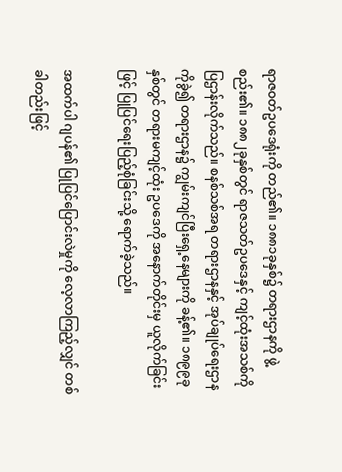ရာဇဝတ်ဥပဒေရုံးကို တည်၏။ ၁၈၈၁ခုနှစ်၌ တရားဌာနကို ဖွဲ့စည်း၏။ ၁၈၈၂ခုနှစ်တွင် ရာဇသတ်ဥပဒေနှင့် ကျင့်ထုံးအသစ်ကို ပြဌာန်းလိုက်သည်။ စနစ်သစ်အရ တရားဌာနနှင့် အုပ်ချုပ်ရေးဌာနကိုခွဲ၍ တရားဌာန၌ ကျွမ်းကျင်ပြီးရှေ့နေများကို ခန့်၏။ ၁၈၉၉ခုနှစ်တွင် တရားမကျင့်ထုံး ဥပဒေကို အနောက်တိုင်းမှ ယူလိုက်ခြင်းဖြင့် ပြုပြင်ရေးပြည့်စုံခြင်းသို့ ရောက်ခဲ့သည်။

အထက်ပါ ဂျပန်၏ ပြုပြင်ပြောင်းလဲမှုကို လေ့လာကြည့်လျှင် တစ်ခါတည်းဖြင့်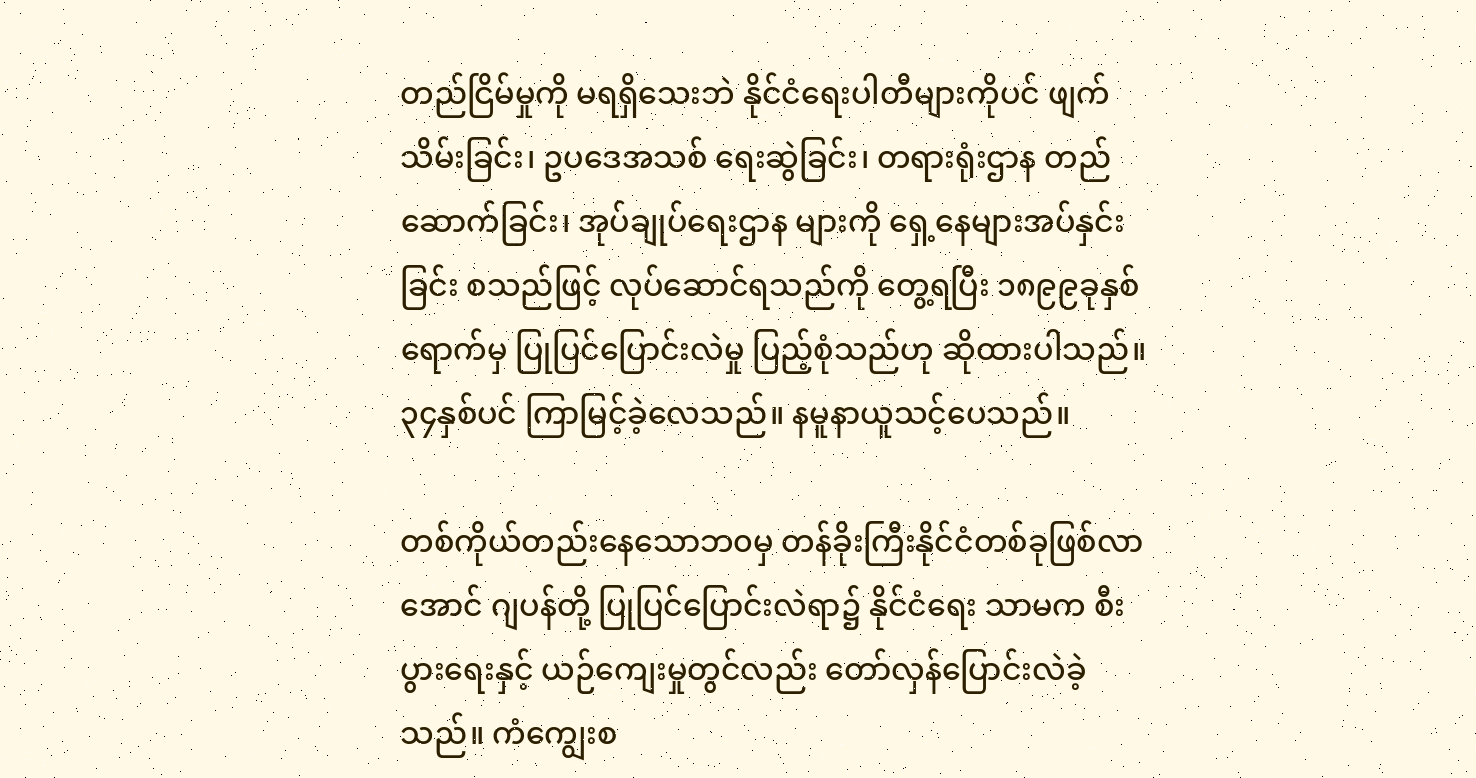တည်ငြိမ်မှုကို မရရှိသေးဘဲ နိုင်ငံရေးပါတီများကိုပင် ဖျက်သိမ်းခြင်း၊ ဥပဒေအသစ် ရေးဆွဲခြင်း၊ တရားရုံးဌာန တည်ဆောက်ခြင်း၊ အုပ်ချုပ်ရေးဌာန များကို ရှေ့နေများအပ်နှင်းခြင်း စသည်ဖြင့် လုပ်ဆောင်ရသည်ကို တွေ့ရပြီး ၁၈၉၉ခုနှစ်ရောက်မှ ပြုပြင်ပြောင်းလဲမှု ပြည့်စုံသည်ဟု ဆိုထားပါသည်။ ၃၄နှစ်ပင် ကြာမြင့်ခဲ့လေသည်။ နမူနာယူသင့်ပေသည်။

တစ်ကိုယ်တည်းနေသောဘ၀မှ တန်ခိုးကြီးနိုင်ငံတစ်ခုဖြစ်လာအောင် ဂျပန်တို့ ပြုပြင်ပြောင်းလဲရာ၌ နိုင်ငံရေး သာမက စီးပွားရေးနှင့် ယဉ်ကျေးမှုတွင်လည်း တော်လှန်ပြောင်းလဲခဲ့သည်။ ကံကျွေးစ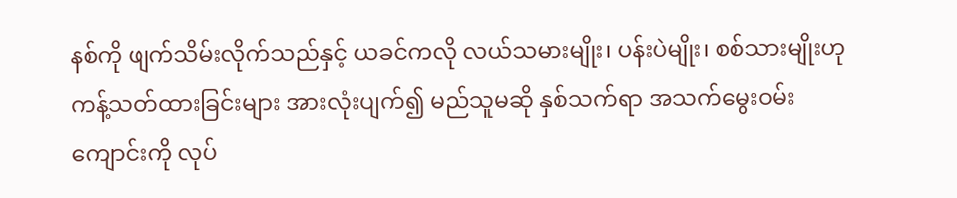နစ်ကို ဖျက်သိမ်းလိုက်သည်နှင့် ယခင်ကလို လယ်သမားမျိုး၊ ပန်းပဲမျိုး၊ စစ်သားမျိုးဟု ကန့်သတ်ထားခြင်းများ အားလုံးပျက်၍ မည်သူမဆို နှစ်သက်ရာ အသက်မွေးဝမ်းကျောင်းကို လုပ်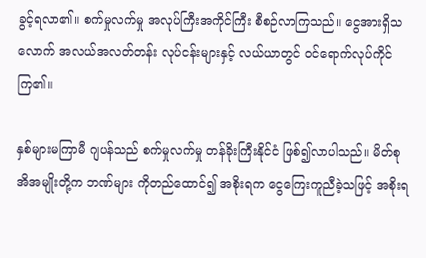ခွင့်ရလာ၏။ စက်မှုလက်မှု အလုပ်ကြီးအကိုင်ကြီး စီစဉ်လာကြသည်။ ငွေအားရှိသ လောက် အလယ်အလတ်တန်း လုပ်ငန်းများနှင့် လယ်ယာတွင် ဝင်ရောက်လုပ်ကိုင်ကြ၏။

နှစ်များမကြာမီ ဂျပန်သည် စက်မှုလက်မှု တန်ခိုးကြီးနိုင်ငံ ဖြစ်၍လာပါသည်။ မိတ်စုအိအမျိုးတို့က ဘဏ်များ ကိုတည်ထောင်၍ အစိုးရက ငွေကြေးကူညီခဲ့သဖြင့် အစိုးရ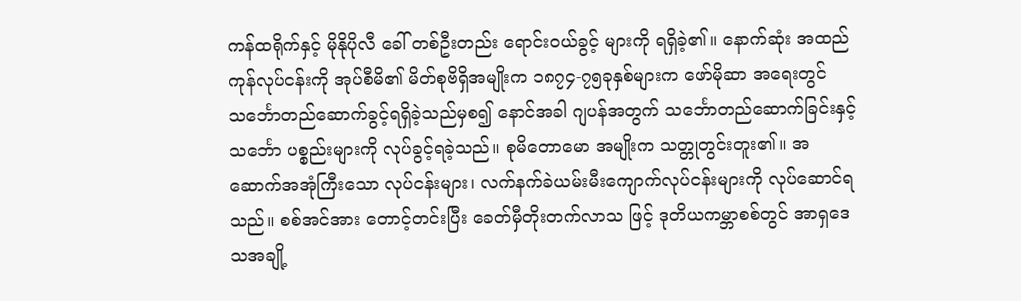ကန်ထရိုက်နှင့် မိုနိုပိုလီ ခေါ် တစ်ဦးတည်း ရောင်းဝယ်ခွင့် များကို ရရှိခဲ့၏။ နောက်ဆုံး အထည်ကုန်လုပ်ငန်းကို အုပ်စီမိ၏ မိတ်စုဗိရှိအမျိုးက ၁၈၇၄-၇၅ခုနှစ်များက ဖော်မိုဆာ အရေးတွင် သင်္ဘောတည်ဆောက်ခွင့်ရရှိခဲ့သည်မှစ၍ နောင်အခါ ဂျပန်အတွက် သင်္ဘောတည်ဆောက်ခြင်းနှင့် သင်္ဘော ပစ္စည်းများကို လုပ်ခွင့်ရခဲ့သည်။ စုမိတောမော အမျိုးက သတ္တုတွင်းတူး၏။ အဆောက်အအုံကြီးသော လုပ်ငန်းများ၊ လက်နက်ခဲယမ်းမီးကျောက်လုပ်ငန်းများကို လုပ်ဆောင်ရသည်။ စစ်အင်အား တောင့်တင်းပြီး ခေတ်မှီတိုးတက်လာသ ဖြင့် ဒုတိယကမ္ဘာစစ်တွင် အာရှဒေသအချို့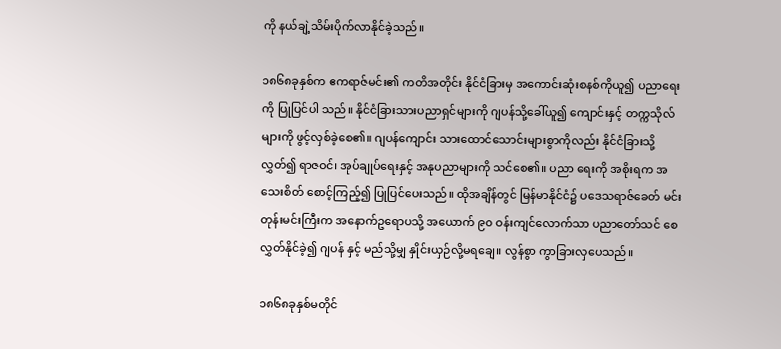ကို နယ်ချဲ့သိမ်းပိုက်လာနိုင်ခဲ့သည်။

၁၈၆၈ခုနှစ်က ဧကရာဇ်မင်း၏ ကတိအတိုင်း နိုင်ငံခြားမှ အကောင်းဆုံးစနစ်ကိုယူ၍ ပညာရေးကို ပြုပြင်ပါ သည်။ နိုင်ငံခြားသားပညာရှင်များကို ဂျပန်သို့ခေါ်ယူ၍ ကျောင်းနှင့် တက္ကသိုလ်များကို ဖွင့်လှစ်ခဲ့စေ၏။ ဂျပန်ကျောင်း သားထောင်သောင်းများစွာကိုလည်း နိုင်ငံခြားသို့လွှတ်၍ ရာဇဝင်၊ အုပ်ချုပ်ရေးနှင့် အနုပညာများကို သင်စေ၏။ ပညာ ရေးကို အစိုးရက အသေးစိတ် စောင့်ကြည့်၍ ပြုပြင်ပေးသည်။ ထိုအချိန်တွင် မြန်မာနိုင်ငံ၌ ပဒေသရာဇ်ခေတ် မင်းတုန်းမင်းကြီးက အနောက်ဥရောပသို့ အယောက် ၉၀ ဝန်းကျင်လောက်သာ ပညာတော်သင် စေလွှတ်နိုင်ခဲ့၍ ဂျပန် နှင့် မည်သို့မျှ နှိုင်းယှဉ်လို့မရချေ။ လွန်စွာ ကွာခြားလှပေသည်။

၁၈၆၈ခုနှစ်မတိုင်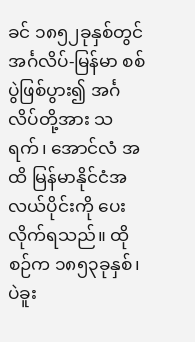ခင် ၁၈၅၂ခုနှစ်တွင် အင်္ဂလိပ်-မြန်မာ စစ်ပွဲဖြစ်ပွား၍ အင်္ဂလိပ်တို့အား သရက်၊ အောင်လံ အထိ မြန်မာနိုင်ငံအလယ်ပိုင်းကို ပေးလိုက်ရသည်။ ထိုစဉ်က ၁၈၅၃ခုနှစ်၊ ပဲခူး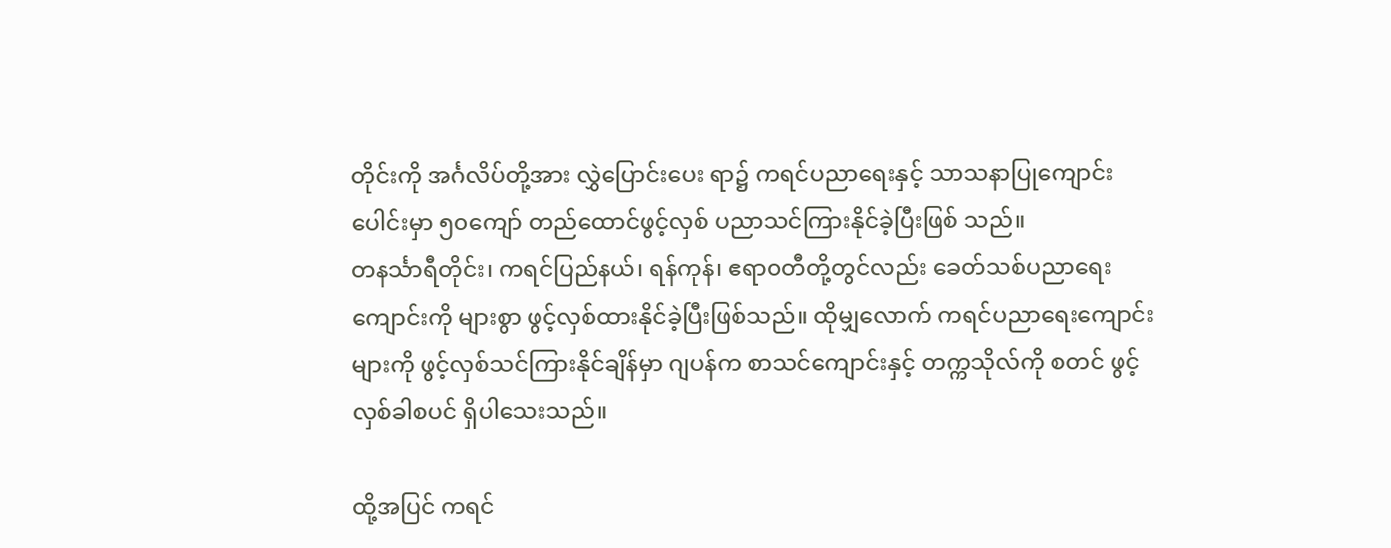တိုင်းကို အင်္ဂလိပ်တို့အား လွှဲပြောင်းပေး ရာ၌ ကရင်ပညာရေးနှင့် သာသနာပြုကျောင်းပေါင်းမှာ ၅၀ကျော် တည်ထောင်ဖွင့်လှစ် ပညာသင်ကြားနိုင်ခဲ့ပြီးဖြစ် သည်။
တနင်္သာရီတိုင်း၊ ကရင်ပြည်နယ်၊ ရန်ကုန်၊ ဧရာ၀တီတို့တွင်လည်း ခေတ်သစ်ပညာရေးကျောင်းကို များစွာ ဖွင့်လှစ်ထားနိုင်ခဲ့ပြီးဖြစ်သည်။ ထိုမျှလောက် ကရင်ပညာရေးကျောင်းများကို ဖွင့်လှစ်သင်ကြားနိုင်ချိန်မှာ ဂျပန်က စာသင်ကျောင်းနှင့် တက္ကသိုလ်ကို စတင် ဖွင့်လှစ်ခါစပင် ရှိပါသေးသည်။

ထို့အပြင် ကရင်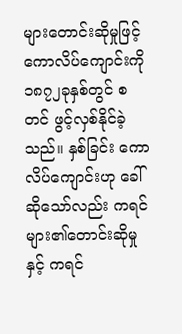များတောင်းဆိုမှုဖြင့် ကောလိပ်ကျောင်းကို ၁၈၇၂ခုနှစ်တွင် စတင် ဖွင့်လှစ်နိုင်ခဲ့သည်။ နှစ်ခြင်း ကောလိပ်ကျောင်းဟု ခေါ်ဆိုသော်လည်း ကရင်များ၏တောင်းဆိုမှုနှင့် ကရင်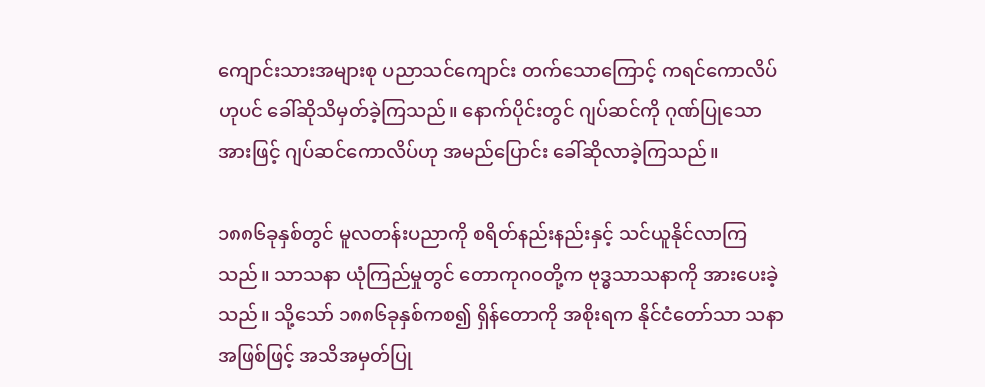ကျောင်းသားအများစု ပညာသင်ကျောင်း တက်သောကြောင့် ကရင်ကောလိပ်ဟုပင် ခေါ်ဆိုသိမှတ်ခဲ့ကြသည်။ နောက်ပိုင်းတွင် ဂျပ်ဆင်ကို ဂုဏ်ပြုသောအားဖြင့် ဂျပ်ဆင်ကောလိပ်ဟု အမည်ပြောင်း ခေါ်ဆိုလာခဲ့ကြသည်။

၁၈၈၆ခုနှစ်တွင် မူလတန်းပညာကို စရိတ်နည်းနည်းနှင့် သင်ယူနိုင်လာကြသည်။ သာသနာ ယုံကြည်မှုတွင် တောကုဂ၀တို့က ဗုဒ္ဓသာသနာကို အားပေးခဲ့သည်။ သို့သော် ၁၈၈၆ခုနှစ်ကစ၍ ရှိန်တောကို အစိုးရက နိုင်ငံတော်သာ သနာအဖြစ်ဖြင့် အသိအမှတ်ပြု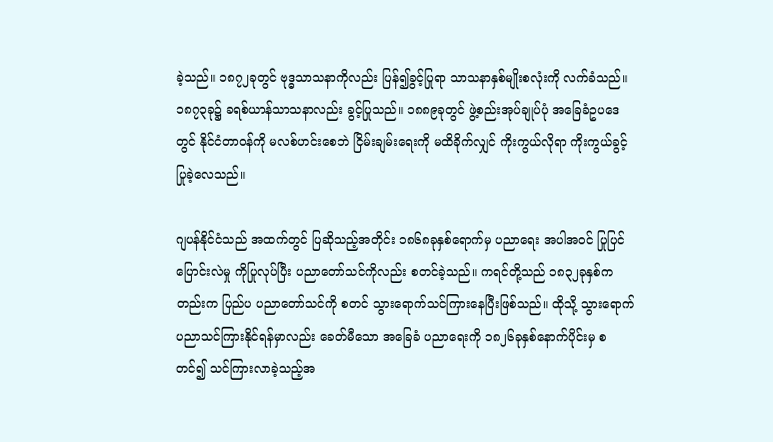ခဲ့သည်။ ၁၈၇၂ခုတွင် ဗုဒ္ဓသာသနာကိုလည်း ပြန်၍ခွင့်ပြုရာ သာသနာနှစ်မျိုးစလုံးကို လက်ခံသည်။ ၁၈၇၃ခု၌ ခရစ်ယာန်သာသနာလည်း ခွင့်ပြုသည်။ ၁၈၈၉ခုတွင် ဖွဲ့စည်းအုပ်ချုပ်ပုံ အခြေခံဥပဒေတွင် နိုင်ငံတာဝန်ကို မလစ်ဟင်းစေဘဲ ငြိမ်းချမ်းရေးကို မထိခိုက်လျှင် ကိုးကွယ်လိုရာ ကိုးကွယ်ခွင့်ပြုခဲ့လေသည်။

ဂျပန်နိုင်ငံသည် အထက်တွင် ပြဆိုသည့်အတိုင်း ၁၈၆၈ခုနှစ်ရောက်မှ ပညာရေး အပါအဝင် ပြုပြင်ပြောင်းလဲမှု ကိုပြုလုပ်ပြီး ပညာတော်သင်ကိုလည်း စတင်ခဲ့သည်။ ကရင်တို့သည် ၁၈၃၂ခုနှစ်ကတည်းက ပြည်ပ ပညာတော်သင်ကို စတင် သွားရောက်သင်ကြားနေပြီးဖြစ်သည်။ ထိုသို့ သွားရောက်ပညာသင်ကြားနိုင်ရန်မှာလည်း ခေတ်မီသော အခြေခံ ပညာရေးကို ၁၈၂၆ခုနှစ်နောက်ပိုင်းမှ စတင်၍ သင်ကြားလာခဲ့သည့်အ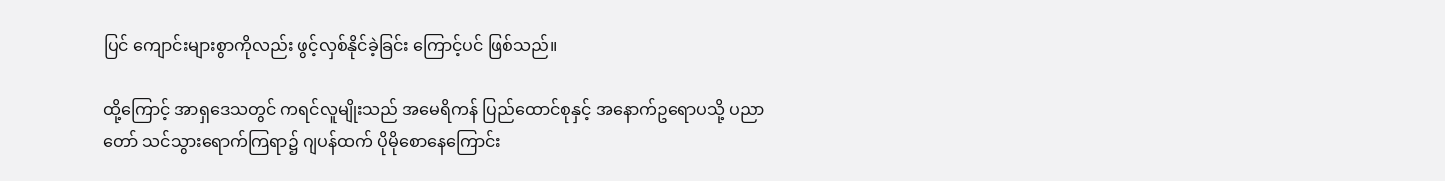ပြင် ကျောင်းများစွာကိုလည်း ဖွင့်လှစ်နိုင်ခဲ့ခြင်း ကြောင့်ပင် ဖြစ်သည်။

ထို့ကြောင့် အာရှဒေသတွင် ကရင်လူမျိုးသည် အမေရိကန် ပြည်ထောင်စုနှင့် အနောက်ဥရောပသို့ ပညာတော် သင်သွားရောက်ကြရာ၌ ဂျပန်ထက် ပိုမိုစောနေကြောင်း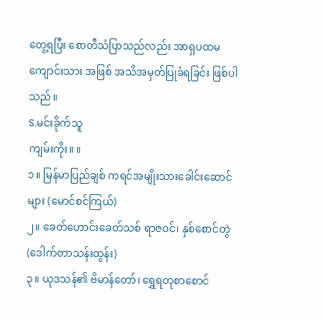တွေ့ရပြီး စောတီသံပြာသည်လည်း အာရှပထမကျောင်းသား အဖြစ် အသိအမှတ်ပြုခံရခြင်း ဖြစ်ပါသည်။
S.မင်းခိုက်သူ
ကျမ်းကိုး။ ။
၁။ မြန်မာပြည်ချစ် ကရင်အမျိုးသားခေါင်းဆောင်များ (မောင်စင်ကြယ်)
၂။ ခေတ်ဟောင်းခေတ်သစ် ရာဇဝင်၊ နှစ်စောင်တွဲ (ဒေါက်တာသန်းထွန်း)
၃။ ယုဒသန်၏ ဗိမာန်တော်၊ ရွှေရတုစာစောင်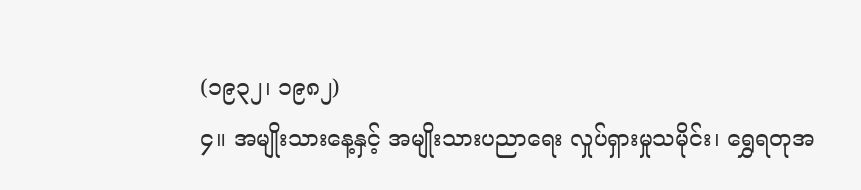(၁၉၃၂၊ ၁၉၈၂)
၄။ အမျိုးသားနေ့နှင့် အမျိုးသားပညာရေး လှုပ်ရှားမှုသမိုင်း၊ ရွှေရတုအ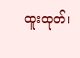ထူးထုတ်၊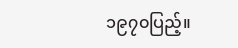၁၉၇၀ပြည့်။